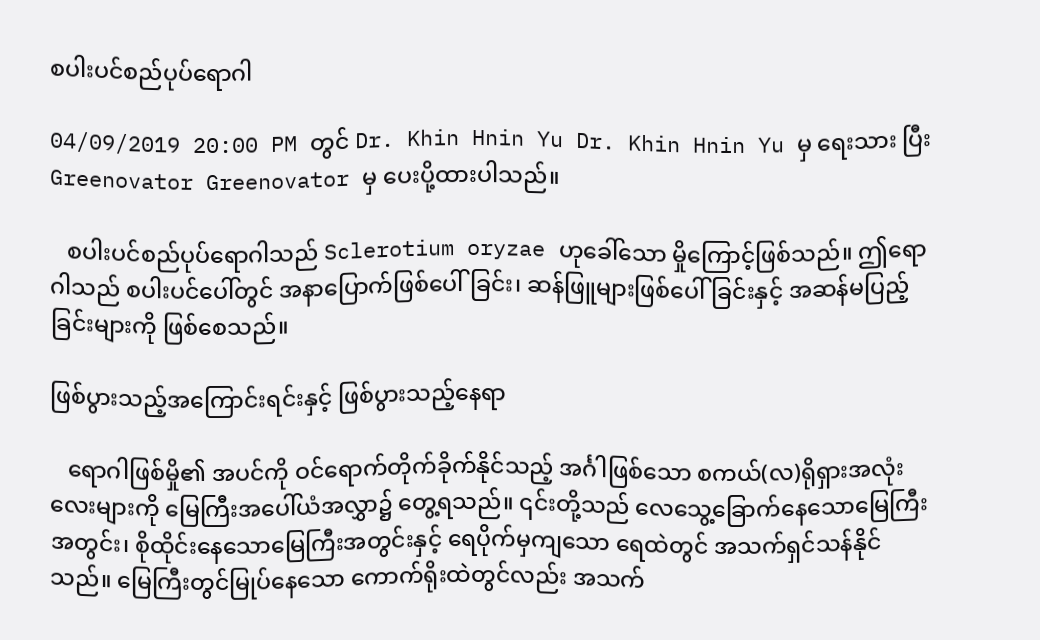စပါးပင်စည်ပုပ်ရောဂါ

04/09/2019 20:00 PM တွင် Dr. Khin Hnin Yu Dr. Khin Hnin Yu မှ ရေးသား ပြီး Greenovator Greenovator မှ ပေးပို့ထားပါသည်။

   စပါးပင်စည်ပုပ်ရောဂါသည် Sclerotium oryzae ဟုခေါ်သော မှိုကြောင့်ဖြစ်သည်။ ဤရောဂါသည် စပါးပင်ပေါ်တွင် အနာပြောက်ဖြစ်ပေါ်ခြင်း၊ ဆန်ဖြူများဖြစ်ပေါ်ခြင်းနှင့် အဆန်မပြည့်ခြင်းများကို ဖြစ်စေသည်။

ဖြစ်ပွားသည့်အကြောင်းရင်းနှင့် ဖြစ်ပွားသည့်နေရာ

   ရောဂါဖြစ်မှို၏ အပင်ကို ဝင်ရောက်တိုက်ခိုက်နိုင်သည့် အင်္ဂါဖြစ်သော စကယ်(လ)ရိုရှားအလုံးလေးများကို မြေကြီးအပေါ်ယံအလွှာ၌ တွေ့ရသည်။ ၎င်းတို့သည် လေသွေ့ခြောက်နေသောမြေကြီးအတွင်း၊ စိုထိုင်းနေသောမြေကြီးအတွင်းနှင့် ရေပိုက်မှကျသော ရေထဲတွင် အသက်ရှင်သန်နိုင်သည်။ မြေကြီးတွင်မြုပ်နေသော ကောက်ရိုးထဲတွင်လည်း အသက်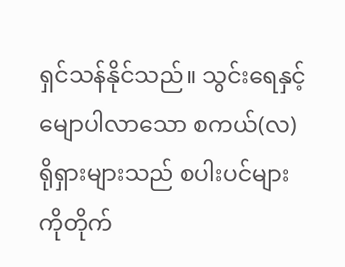ရှင်သန်နိုင်သည်။ သွင်းရေနှင့် မျောပါလာသော စကယ်(လ)ရိုရှားများသည် စပါးပင်များကိုတိုက်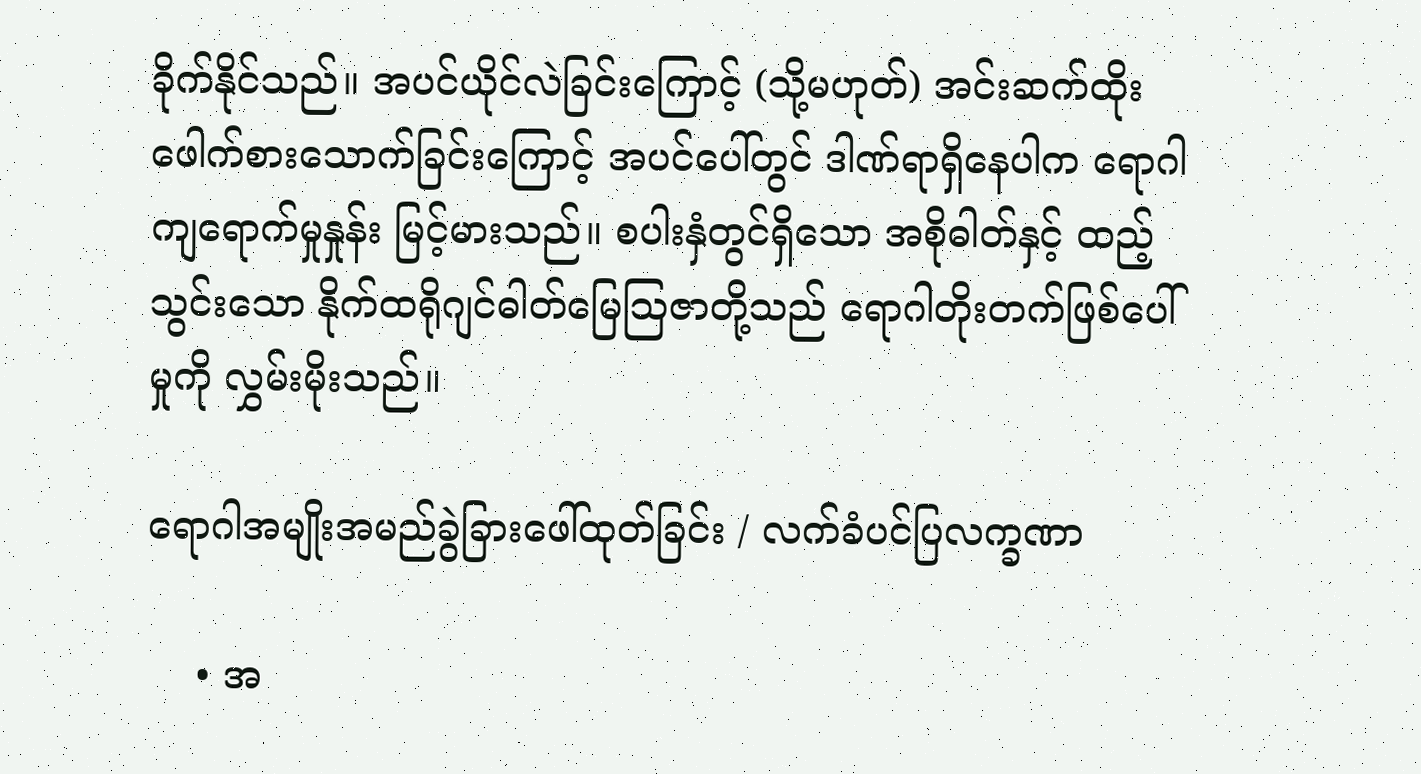ခိုက်နိုင်သည်။ အပင်ယိုင်လဲခြင်းကြောင့် (သို့မဟုတ်) အင်းဆက်ထိုးဖေါက်စားသောက်ခြင်းကြောင့် အပင်ပေါ်တွင် ဒါဏ်ရာရှိနေပါက ရောဂါကျရောက်မှုနှုန်း မြင့်မားသည်။ စပါးနှံတွင်ရှိသော အစိုဓါတ်နှင့် ထည့်သွင်းသော နိုက်ထရိုဂျင်ဓါတ်မြေသြဇာတို့သည် ရောဂါတိုးတက်ဖြစ်ပေါ်မှုကို လွှမ်းမိုးသည်။

ရောဂါအမျိုးအမည်ခွဲခြားဖေါ်ထုတ်ခြင်း / လက်ခံပင်ပြလက္ခဏာ

    • အ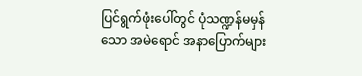ပြင်ရွက်ဖုံးပေါ်တွင် ပုံသဏ္ဍန်မမှန်သော အမဲရောင် အနာပြောက်များ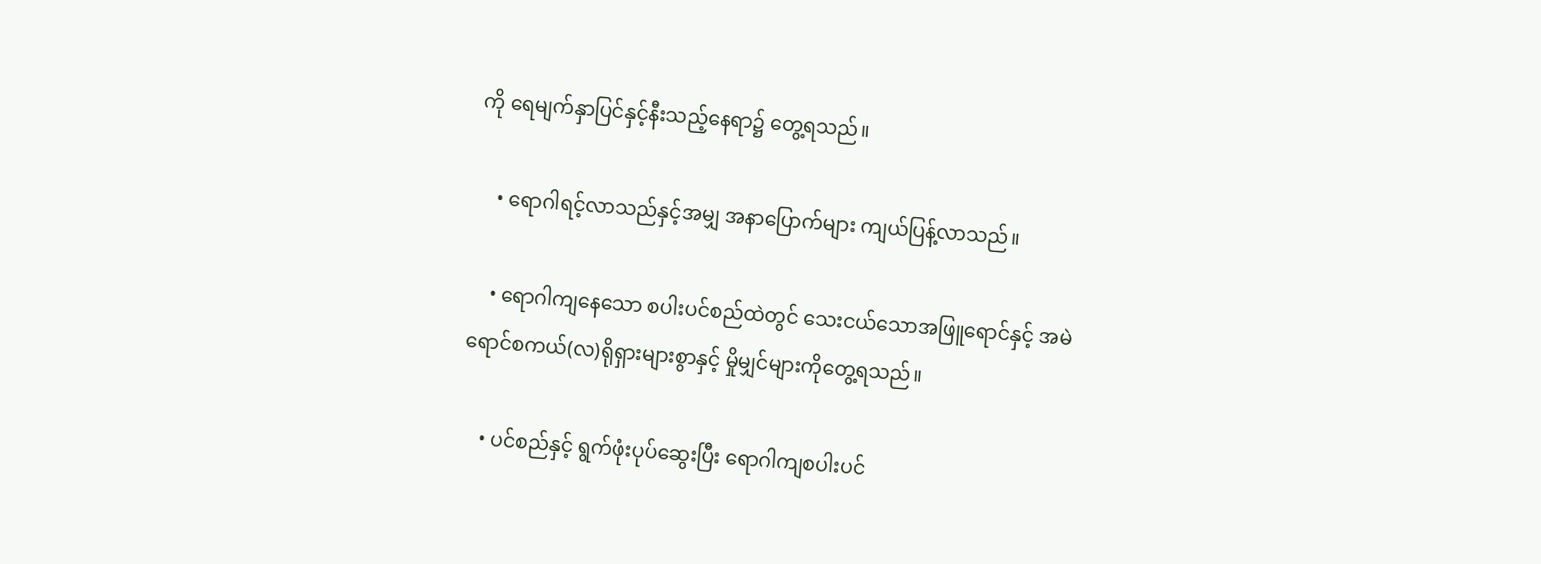ကို ရေမျက်နှာပြင်နှင့်နီးသည့်နေရာ၌ တွေ့ရသည်။

    • ရောဂါရင့်လာသည်နှင့်အမျှ အနာပြောက်များ ကျယ်ပြန့်လာသည်။

    • ရောဂါကျနေသော စပါးပင်စည်ထဲတွင် သေးငယ်သောအဖြူရောင်နှင့် အမဲရောင်စကယ်(လ)ရိုရှားများစွာနှင့် မှိုမျှင်များကိုတွေ့ရသည်။

    • ပင်စည်နှင့် ရွက်ဖုံးပုပ်ဆွေးပြီး ရောဂါကျစပါးပင်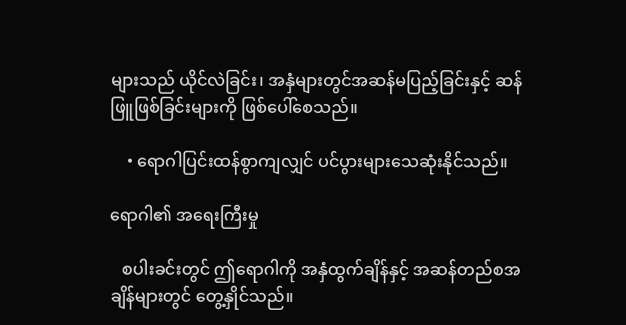များသည် ယိုင်လဲခြင်း၊ အနှံများတွင်အဆန်မပြည့်ခြင်းနှင့် ဆန်ဖြူဖြစ်ခြင်းများကို ဖြစ်ပေါ်စေသည်။

    • ရောဂါပြင်းထန်စွာကျလျှင် ပင်ပွားများသေဆုံးနိုင်သည်။

ရောဂါ၏ အရေးကြီးမှု

   စပါးခင်းတွင် ဤရောဂါကို အနှံထွက်ချိန်နှင့် အဆန်တည်စအချိန်များတွင် တွေ့နှိုင်သည်။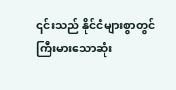၎င်းသည် နိုင်ငံများစွာတွင် ကြီးမားသောဆုံး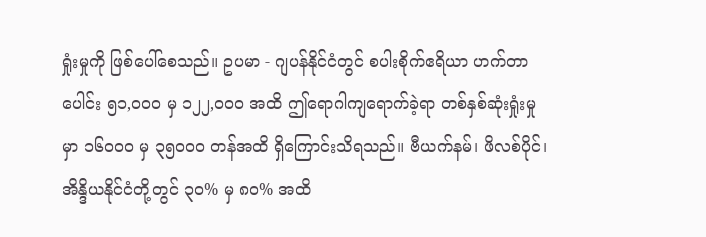ရှုံးမှုကို ဖြစ်ပေါ်စေသည်။ ဥပမာ - ဂျပန်နိုင်ငံတွင် စပါးစိုက်ဧရိယာ ဟက်တာပေါင်း ၅၁,၀၀၀ မှ ၁၂၂,၀၀၀ အထိ ဤရောဂါကျရောက်ခဲ့ရာ တစ်နှစ်ဆုံးရှုံးမှုမှာ ၁၆၀၀၀ မှ ၃၅၀၀၀ တန်အထိ ရှိကြောင်းသိရသည်။ ဗီယက်နမ်၊ ဖိလစ်ပိုင်၊ အိန္ဒိယနိုင်ငံတို့တွင် ၃၀% မှ ၈၀% အထိ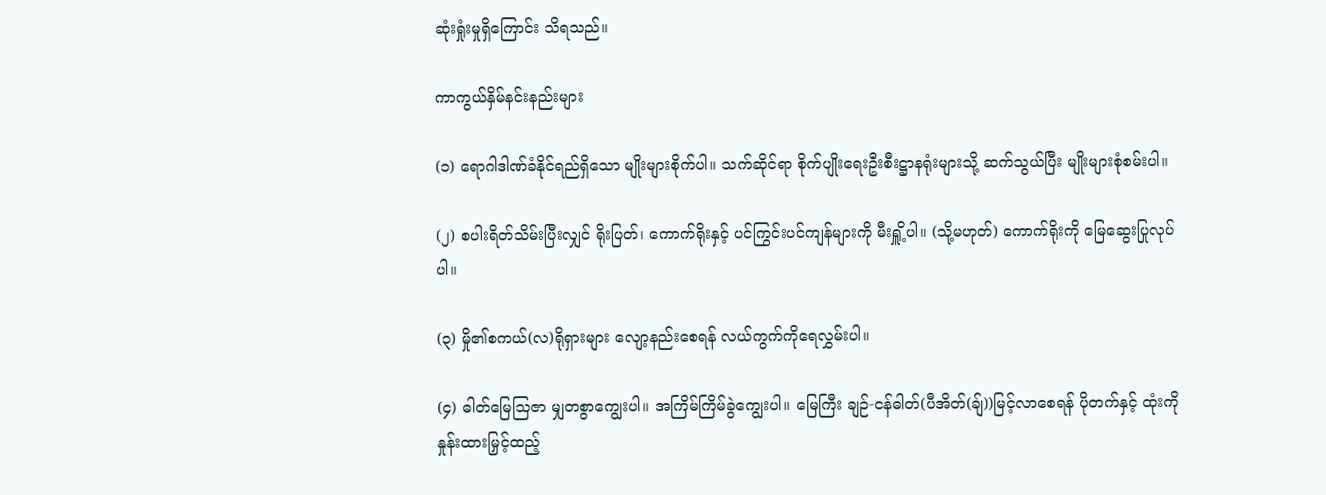ဆုံးရှုံးမှုရှိကြောင်း သိရသည်။

ကာကွယ်နှိမ်နင်းနည်းများ

(၁) ရောဂါဒါဏ်ခံနိုင်ရည်ရှိသော မျိုးများစိုက်ပါ။ သက်ဆိုင်ရာ စိုက်ပျိုးရေးဦးစီးဋ္ဌာနရုံးများသို့ ဆက်သွယ်ပြီး မျိုးများစုံစမ်းပါ။

(၂) စပါးရိတ်သိမ်းပြီးလျှင် ရိုးပြတ်၊ ကောက်ရိုးနှင့် ပင်ကြွင်းပင်ကျန်များကို မီးရှိူ့ပါ။ (သို့မဟုတ်) ကောက်ရိုးကို မြေဆွေးပြုလုပ်ပါ။

(၃) မှို၏စကယ်(လ)ရိုရှားများ လျော့နည်းစေရန် လယ်ကွက်ကိုရေလွှမ်းပါ။

(၄) ဓါတ်မြေသြဇာ မျှတစွာကျွေးပါ။ အကြိမ်ကြိမ်ခွဲကျွေးပါ။ မြေကြီး ချဉ်-ငန်ဓါတ်(ပီအိတ်(ချ်))မြင့်လာစေရန် ပိုတက်နှင့် ထုံးကို နှုန်းထားမြှင့်ထည့်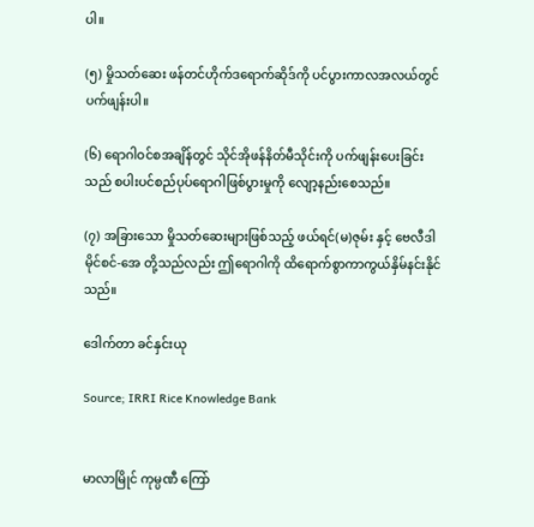ပါ။

(၅) မှိုသတ်ဆေး ဖန်တင်ဟိုက်ဒရောက်ဆိုဒ်ကို ပင်ပွားကာလအလယ်တွင် ပက်ဖျန်းပါ။

(၆) ရောဂါဝင်စအချိန်တွင် သိုင်အိုဖန်နိတ်မီသိုင်းကို ပက်ဖျန်းပေးခြင်းသည် စပါးပင်စည်ပုပ်ရောဂါဖြစ်ပွားမှုကို လျော့နည်းစေသည်။

(၇) အခြားသော မှိုသတ်ဆေးများဖြစ်သည့် ဖယ်ရင်(မ)ဇုမ်း နှင့် ဗေလီဒါမိုင်စင်-အေ တို့သည်လည်း ဤရောဂါကို ထိရောက်စွာကာကွယ်နှိမ်နင်းနိုင်သည်။

ဒေါက်တာ ခင်နှင်းယု

Source; IRRI Rice Knowledge Bank


မာလာမြိုင် ကုမ္ပဏီ ကြော်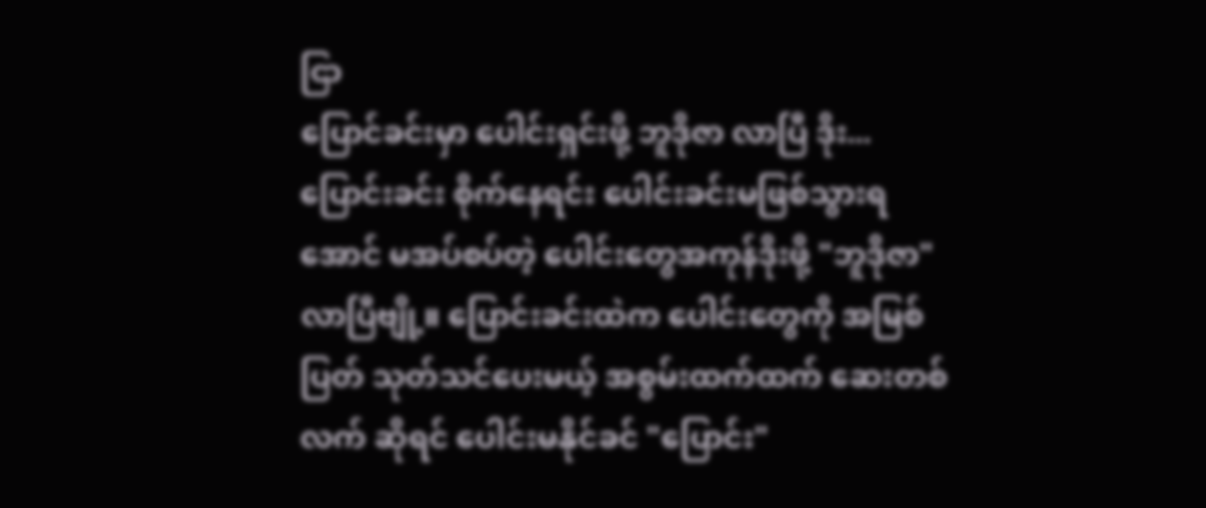ငြာ
ပြောင်ခင်းမှာ ပေါင်းရှင်းဖို့ ဘူဒိုဇာ လာပြီ ဒိုး... ပြောင်းခင်း စိုက်နေရင်း ပေါင်းခင်းမဖြစ်သွားရအောင် မအပ်စပ်တဲ့ ပေါင်းတွေအကုန်ဒိုးဖို့ "ဘူဒိုဇာ" လာပြီဗျို့။ ပြောင်းခင်းထဲက ပေါင်းတွေကို အမြစ်ပြတ် သုတ်သင်ပေးမယ့် အစွမ်းထက်ထက် ဆေးတစ်လက် ဆိုရင် ပေါင်းမနိုင်ခင် "ပြောင်း"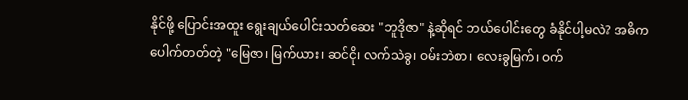နိုင်ဖို့ ပြောင်းအထူး ရွေးချယ်ပေါင်းသတ်ဆေး "ဘူဒိုဇာ" နဲ့ဆိုရင် ဘယ်ပေါင်းတွေ ခံနိုင်ပါ့မလဲ? အဓိကပေါက်တတ်တဲ့ "မြေဇာ၊ မြက်ယား၊ ဆင်ငို၊ လက်သဲခွ၊ ဝမ်းဘဲစာ၊ လေးခွမြက်၊ ဝက်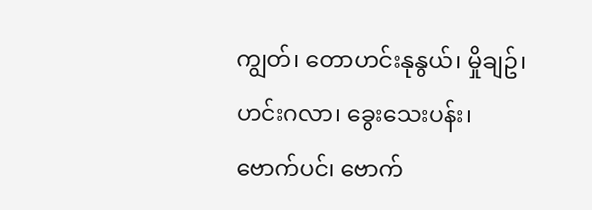ကျွတ်၊ တောဟင်းနုနွယ်၊ မှိုချဥ်၊ ဟင်းဂလာ၊ ခွေးသေးပန်း၊ ဗောက်ပင်၊ ဗောက်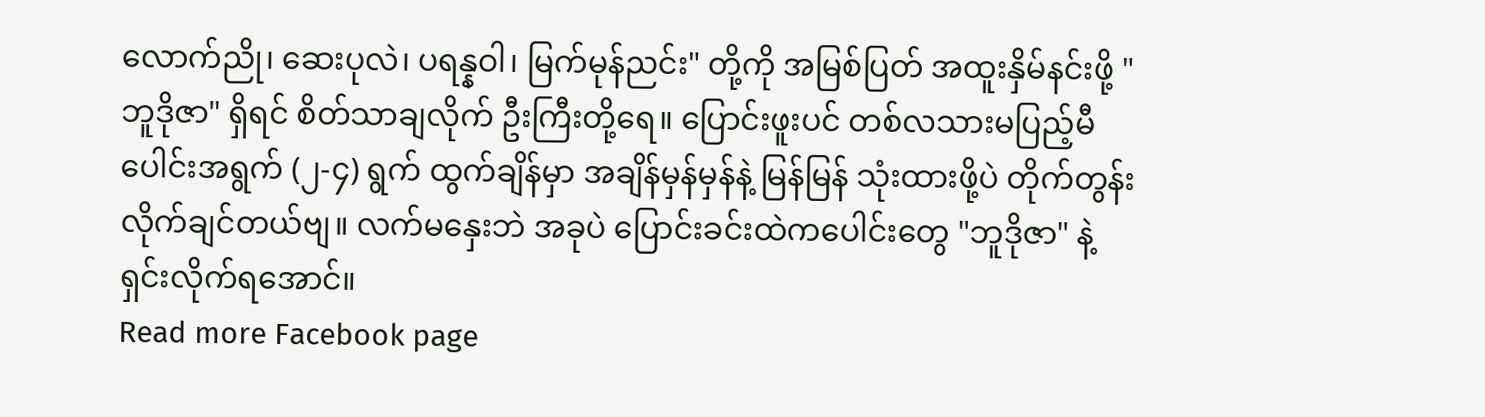လောက်ညို၊ ဆေးပုလဲ၊ ပရန္နဝါ၊ မြက်မုန်ညင်း" တို့ကို အမြစ်ပြတ် အထူးနှိမ်နင်းဖို့ "ဘူဒိုဇာ" ရှိရင် စိတ်သာချလိုက် ဦးကြီးတို့ရေ။ ပြောင်းဖူးပင် တစ်လသားမပြည့်မီ ပေါင်းအရွက် (၂-၄) ရွက် ထွက်ချိန်မှာ အချိန်မှန်မှန်နဲ့ မြန်မြန် သုံးထားဖို့ပဲ တိုက်တွန်းလိုက်ချင်တယ်ဗျ။ လက်မနှေးဘဲ အခုပဲ ပြောင်းခင်းထဲကပေါင်းတွေ "ဘူဒိုဇာ" နဲ့ ရှင်းလိုက်ရအောင်။
Read more Facebook page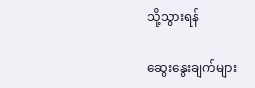သို့သွားရန်

ဆွေးနွေးချက်များ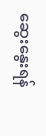ဆွေးနွေးရန်